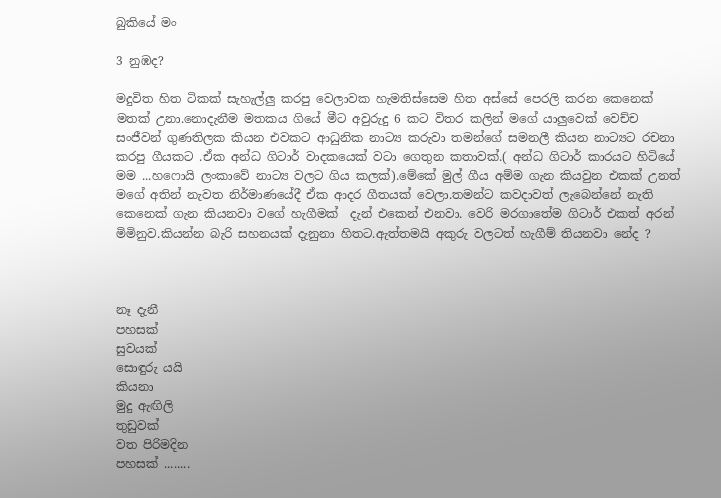බුකියේ මං

3 නුඹද?

මදුවිත හිත ටිකක් සැහැල්ලු කරපු වෙලාවක හැමතිස්සෙම හිත අස්සේ පෙරලි කරන කෙනෙක් මතක් උනා.නොදැනීම මතකය ගියේ මීට අවුරුදු 6 කට විතර කලින් මගේ යාලුවෙක් වෙච්ච සංජීවන් ගුණතිලක කියන එවකට ආධුනික නාට්‍ය කරුවා තමන්ගේ සමනලී කියන නාට්‍යට රචනා කරපු ගීයකට .ඒක අන්ධ ගිටාර් වාදකයෙක් වටා ගෙතුන කතාවක්.( අන්ධ ගිටාර් කාරයට හිටියේ මම ...හෆොයි ලංකාවේ නාට්‍ය වලට ගිය කලක්).මේකේ මුල් ගීය අම්ම ගැන කියවුන එකක් උනත් මගේ අතින් නැවත නිර්මාණයේදී ඒක ආදර ගීතයක් වෙලා.තමන්ට කවදාවත් ලැබෙන්නේ නැති කෙනෙක් ගැන කියනවා වගේ හැගීමක්  දැන් එකෙන් එනවා. වෙරි මරගාතේම ගිටාර් එකත් අරන් මිමිනුව.කියන්න බැරි සහනයක් දැනුනා හිතට.ඇත්තමයි අකුරු වලටත් හැගීම් තියනවා නේද ?



නෑ දැනී
පහසක්
සුවයක්
සොඳුරු යයි
කියනා
මුදු ඇඟිලි
තුඩුවක්
වත පිරිමදින
පහසක් ........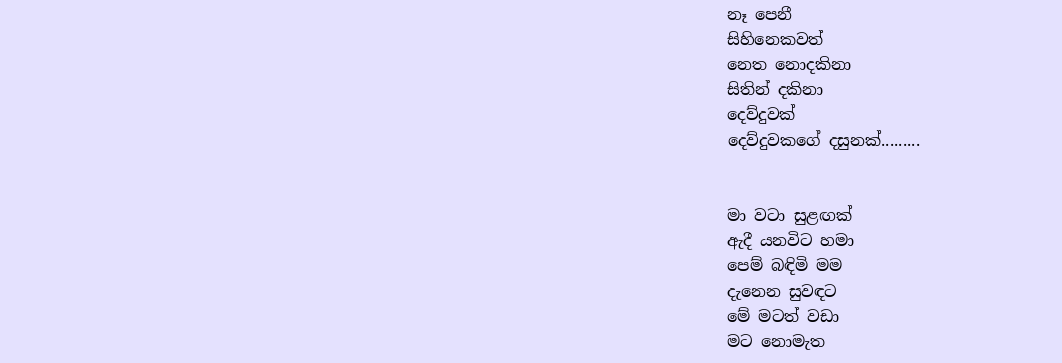නෑ පෙනී
සිහිනෙකවත්
නෙත නොදකිනා
සිතින් දකිනා
දෙව්දුවක්
දෙව්දුවකගේ දසුනක්.........


මා වටා සුළඟක්
ඇදී යනවිට හමා
පෙම් බඳිමි මම
දැනෙන සුවඳට
මේ මටත් වඩා
මට නොමැත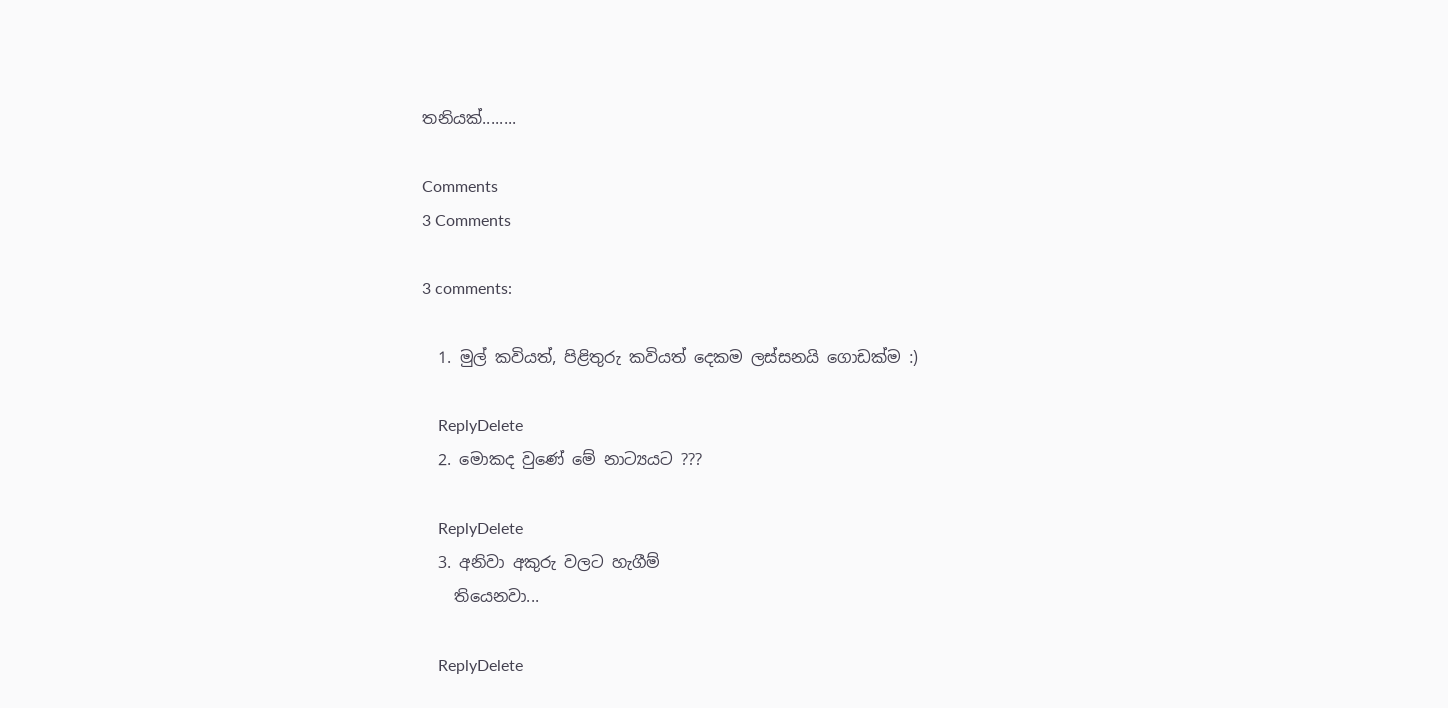තනියක්........

Comments
3 Comments

3 comments:

  1. මුල් කවියත්, පිළිතුරු කවියත් දෙකම ලස්සනයි ගොඩක්ම :)

    ReplyDelete
  2. මොකද වුණේ මේ නාට්‍යයට ???

    ReplyDelete
  3. අනිවා අකුරු වලට හැගීම්
    තියෙනවා...

    ReplyDelete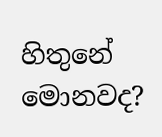හිතුනේ මොනවද?